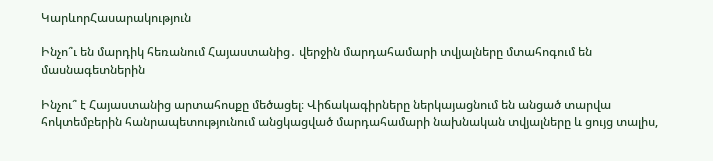ԿարևորՀասարակություն

Ինչո՞ւ են մարդիկ հեռանում Հայաստանից․ վերջին մարդահամարի տվյալները մտահոգում են մասնագետներին

Ինչու՞ է Հայաստանից արտահոսքը մեծացել։ Վիճակագիրները ներկայացնում են անցած տարվա հոկտեմբերին հանրապետությունում անցկացված մարդահամարի նախնական տվյալները և ցույց տալիս,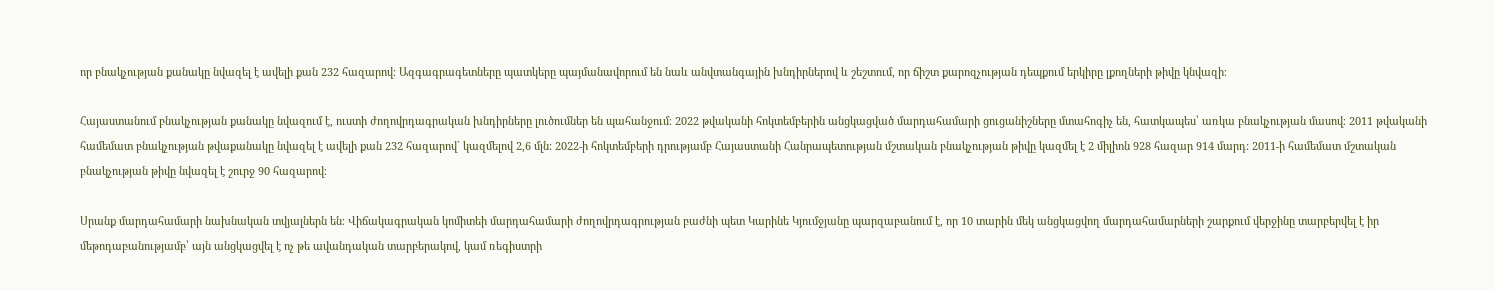որ բնակչության քանակը նվազել է ավելի քան 232 հազարով։ Ազգագրագետները պատկերը պայմանավորում են նաև անվտանգային խնդիրներով և շեշտում, որ ճիշտ քարոզչության դեպքում երկիրը լքողների թիվը կնվազի։

Հայաստանում բնակչության քանակը նվազում է, ուստի ժողովրդագրական խնդիրները լուծումներ են պահանջում։ 2022 թվականի հոկտեմբերին անցկացված մարդահամարի ցուցանիշները մտահոգիչ են, հատկապես՝ առկա բնակչության մասով։ 2011 թվականի համեմատ բնակչության թվաքանակը նվազել է ավելի քան 232 հազարով` կազմելով 2,6 մլն: 2022-ի հոկտեմբերի դրությամբ Հայաստանի Հանրապետության մշտական բնակչության թիվը կազմել է 2 միլիոն 928 հազար 914 մարդ: 2011-ի համեմատ մշտական բնակչության թիվը նվազել է շուրջ 90 հազարով։

Սրանք մարդահամարի նախնական տվյալներն են։ Վիճակագրական կոմիտեի մարդահամարի ժողովրդագրության բաժնի պետ Կարինե Կյումջյանը պարզաբանում է, որ 10 տարին մեկ անցկացվող մարդահամարների շարքում վերջինը տարբերվել է իր մեթոդաբանությամբ՝ այն անցկացվել է ոչ թե ավանդական տարբերակով, կամ ռեգիստրի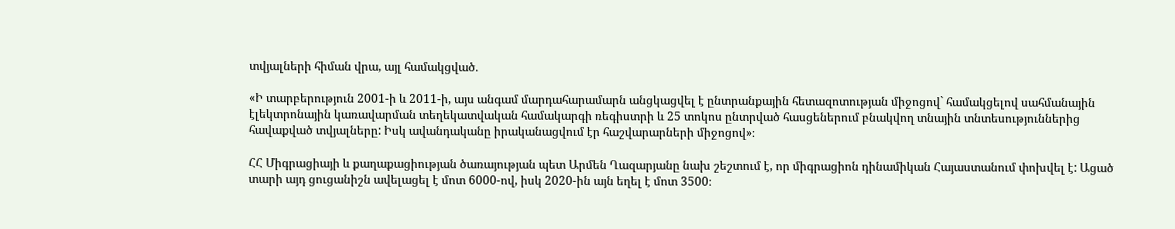տվյալների հիման վրա, այլ համակցված․

«Ի տարբերություն 2001-ի և 2011-ի, այս անգամ մարդահարամարն անցկացվել է ընտրանքային հետազոտության միջոցով` համակցելով սահմանային էլեկտրոնային կառավարման տեղեկատվական համակարգի ռեգիստրի և 25 տոկոս ընտրված հասցեներում բնակվող տնային տնտեսություններից հավաքված տվյալները: Իսկ ավանդականը իրականացվում էր հաշվարարների միջոցով»։

ՀՀ Միգրացիայի և քաղաքացիության ծառայության պետ Արմեն Ղազարյանը նախ շեշտում է, որ միգրացիոն դինամիկան Հայաստանում փոխվել է: Ացած տարի այդ ցուցանիշն ավելացել է մոտ 6000-ով, իսկ 2020-ին այն եղել է մոտ 3500։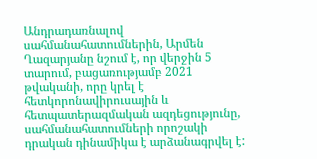Անդրադառնալով սահմանահատումներին, Արմեն Ղազարյանը նշում է, որ վերջին 5 տարում, բացառությամբ 2021 թվականի, որը կրել է հետկորոնավիրուսային և հետպատերազմական ազդեցությունը, սահմանահատումների որոշակի դրական դինամիկա է արձանագրվել է: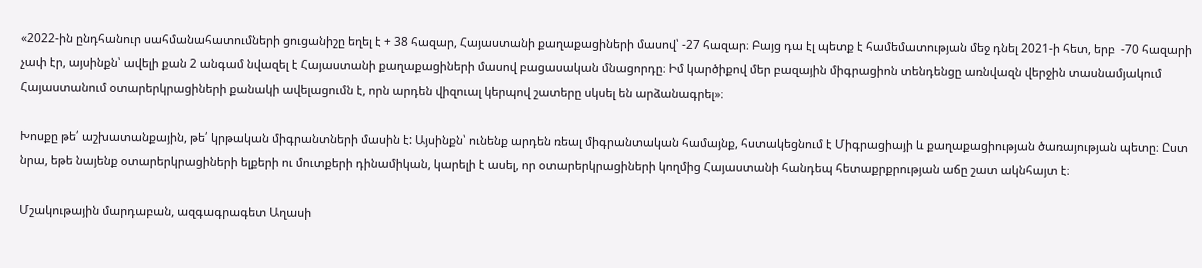«2022-ին ընդհանուր սահմանահատումների ցուցանիշը եղել է + 38 հազար, Հայաստանի քաղաքացիների մասով՝ -27 հազար։ Բայց դա էլ պետք է համեմատության մեջ դնել 2021-ի հետ, երբ  -70 հազարի չափ էր, այսինքն՝ ավելի քան 2 անգամ նվազել է Հայաստանի քաղաքացիների մասով բացասական մնացորդը։ Իմ կարծիքով մեր բազային միգրացիոն տենդենցը առնվազն վերջին տասնամյակում Հայաստանում օտարերկրացիների քանակի ավելացումն է, որն արդեն վիզուալ կերպով շատերը սկսել են արձանագրել»։

Խոսքը թե՛ աշխատանքային, թե՛ կրթական միգրանտների մասին է: Այսինքն՝ ունենք արդեն ռեալ միգրանտական համայնք, հստակեցնում է Միգրացիայի և քաղաքացիության ծառայության պետը։ Ըստ նրա, եթե նայենք օտարերկրացիների ելքերի ու մուտքերի դինամիկան, կարելի է ասել, որ օտարերկրացիների կողմից Հայաստանի հանդեպ հետաքրքրության աճը շատ ակնհայտ է։

Մշակութային մարդաբան, ազգագրագետ Աղասի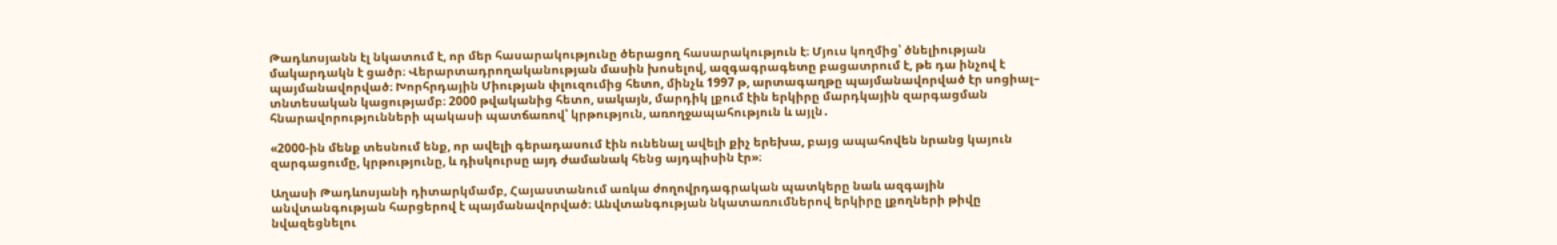Թադևոսյանն էլ նկատում է, որ մեր հասարակությունը ծերացող հասարակություն է։ Մյուս կողմից՝ ծնելիության մակարդակն է ցածր։ Վերարտադրողականության մասին խոսելով, ազգագրագետը բացատրում է, թե դա ինչով է պայմանավորված։ Խորհրդային Միության փլուզումից հետո, մինչև 1997 թ, արտագաղթը պայմանավորված էր սոցիալ– տնտեսական կացությամբ։ 2000 թվականից հետո, սակայն, մարդիկ լքում էին երկիրը մարդկային զարգացման հնարավորությունների պակասի պատճառով՝ կրթություն, առողջապահություն և այլն․

«2000-ին մենք տեսնում ենք, որ ավելի գերադասում էին ունենալ ավելի քիչ երեխա, բայց ապահովեն նրանց կայուն զարգացումը, կրթությունը, և դիսկուրսը այդ ժամանակ հենց այդպիսին էր»։

Աղասի Թադևոսյանի դիտարկմամբ, Հայաստանում առկա ժողովրդագրական պատկերը նաև ազգային անվտանգության հարցերով է պայմանավորված։ Անվտանգության նկատառումներով երկիրը լքողների թիվը նվազեցնելու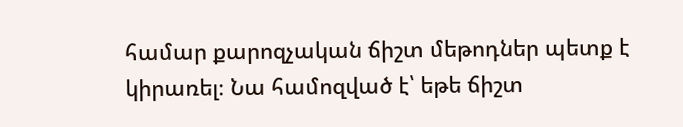համար քարոզչական ճիշտ մեթոդներ պետք է կիրառել։ Նա համոզված է՝ եթե ճիշտ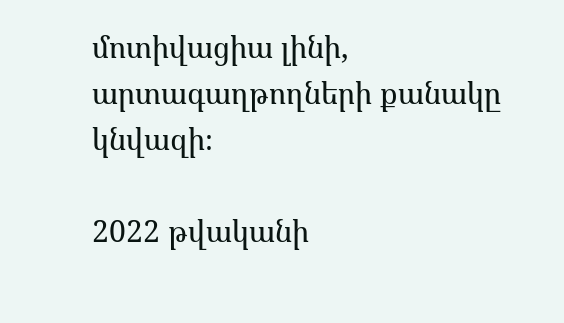մոտիվացիա լինի, արտագաղթողների քանակը կնվազի։

2022 թվականի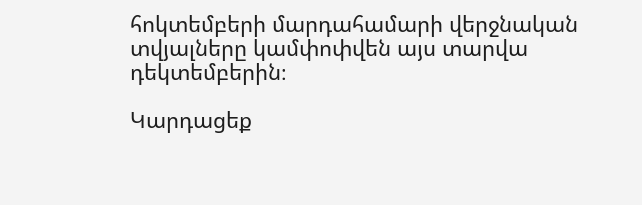հոկտեմբերի մարդահամարի վերջնական տվյալները կամփոփվեն այս տարվա դեկտեմբերին։

Կարդացեք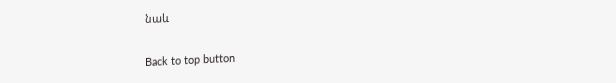նաև

Back to top button